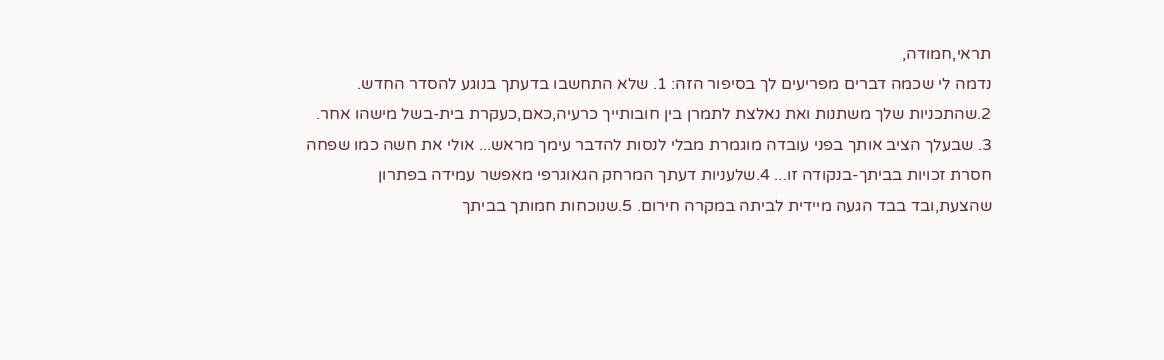תראי,חמודה,
נדמה לי שכמה דברים מפריעים לך בסיפור הזה: 1. שלא התחשבו בדעתך בנוגע להסדר החדש. 2.שהתכניות שלך משתנות ואת נאלצת לתמרן בין חובותייך כרעיה,כאם,כעקרת בית-בשל מישהו אחר. 3. שבעלך הציב אותך בפני עובדה מוגמרת מבלי לנסות להדבר עימך מראש... אולי את חשה כמו שפחה חסרת זכויות בביתך-בנקודה זו... 4.שלעניות דעתך המרחק הגאוגרפי מאפשר עמידה בפתרון שהצעת,ובד בבד הגעה מיידית לביתה במקרה חירום. 5.שנוכחות חמותך בביתך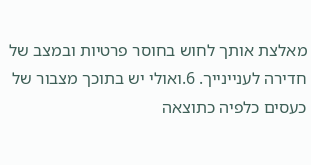מאלצת אותך לחוש בחוסר פרטיות ובמצב של חדירה לעניינייך. 6.ואולי יש בתוכך מצבור של כעסים כלפיה כתוצאה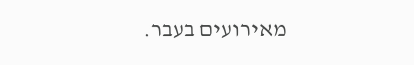מאירועים בעבר.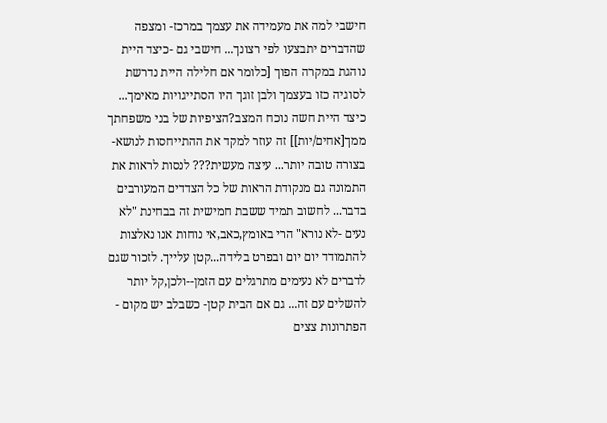חישבי למה את מעמידה את עצמך במרכז- ומצפה שהדברים יתבצעו לפי רצונך... חישבי גם -כיצד היית נוהגת במקרה הפוך [כלומר אם חלילה היית נדרשת לסוגיה כזו בעצמך ולבן זוגך היו הסתייגויות מאימך... כיצד היית חשה נוכח המצב?הציפיות של בני משפחתך ממך[אחים/יות]] זה עוזר למקד את ההתייחסות לנושא-בצורה טובה יותר... עיצה מעשית??? לנסות לראות את התמונה גם מנקודת הראות של כל הצדדים המעורבים בדבר... לחשוב תמיד ששבת חמישית זה בבחינת "לא נעים -לא נורא" הרי באומץ,כאב,אי נוחות אנו נאלצות להתמודד יום יום ובפרט בלידה...קטן עלייך. לזכור שגם לדברים לא נעימים מתרגלים עם הזמן--ולכן,קל יותר להשלים עם זה... גם אם הבית קטן- כשבלב יש מקום - הפתרונות צצים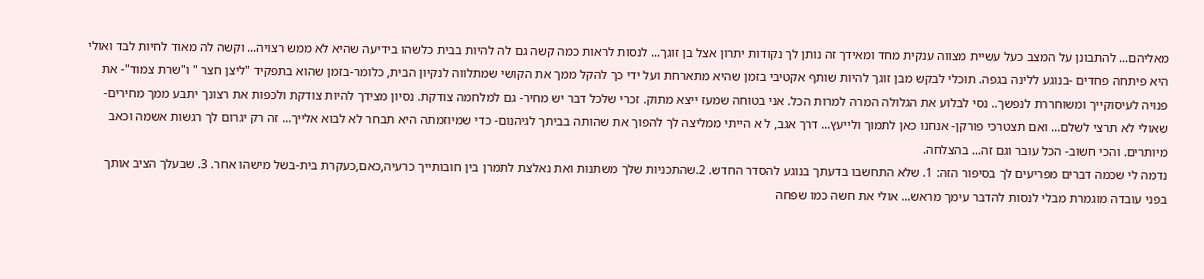מאליהם... להתבונן על המצב כעל עשיית מצווה ענקית מחד ומאידך זה נותן לך נקודות יתרון אצל בן זוגך... לנסות לראות כמה קשה גם לה להיות בבית כלשהו בידיעה שהיא לא ממש רצויה... וקשה לה מאוד לחיות לבד ואולי היא פיתחה פחדים -בנוגע ללינה בגפה. תוכלי לבקש מבן זוגך להיות שותף אקטיבי בזמן שהיא מתארחת ועל ידי כך להקל ממך את הקושי שמתלווה לנקיון הבית, כלומר-בזמן שהוא בתפקיד "ליצן חצר " ו"שרת צמוד"- את פנויה לעיסוקייך ומשוחררת לנפשך.. נסי לבלוע את הגלולה המרה למרות הכל. אני בטוחה שמעז ייצא מתוק. זכרי שלכל דבר יש מחיר- גם למלחמה צודקת. נסיון מצידך להיות צודקת ולכפות את רצונך יתבע ממך מחירים-שאולי לא תרצי לשלם... ואם תצטרכי פורקן- אנחנו כאן לתמוך ולייעץ... דרך אגב, ל א הייתי ממליצה לך להפוך את שהותה בביתך לגיהנום- כדי שמיוזמתה היא תבחר לא לבוא אלייך... זה רק יגרום לך רגשות אשמה וכאב מיותרים. והכי חשוב- הכל עובר וגם זה... בהצלחה.
נדמה לי שכמה דברים מפריעים לך בסיפור הזה: 1. שלא התחשבו בדעתך בנוגע להסדר החדש. 2.שהתכניות שלך משתנות ואת נאלצת לתמרן בין חובותייך כרעיה,כאם,כעקרת בית-בשל מישהו אחר. 3. שבעלך הציב אותך בפני עובדה מוגמרת מבלי לנסות להדבר עימך מראש... אולי את חשה כמו שפחה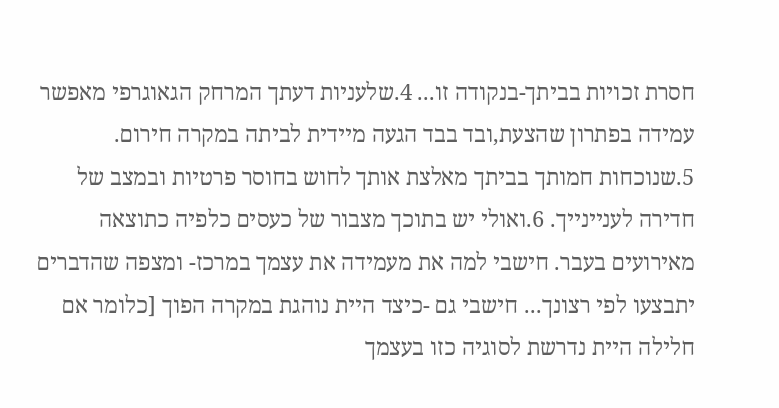חסרת זכויות בביתך-בנקודה זו... 4.שלעניות דעתך המרחק הגאוגרפי מאפשר עמידה בפתרון שהצעת,ובד בבד הגעה מיידית לביתה במקרה חירום. 5.שנוכחות חמותך בביתך מאלצת אותך לחוש בחוסר פרטיות ובמצב של חדירה לעניינייך. 6.ואולי יש בתוכך מצבור של כעסים כלפיה כתוצאה מאירועים בעבר. חישבי למה את מעמידה את עצמך במרכז- ומצפה שהדברים יתבצעו לפי רצונך... חישבי גם -כיצד היית נוהגת במקרה הפוך [כלומר אם חלילה היית נדרשת לסוגיה כזו בעצמך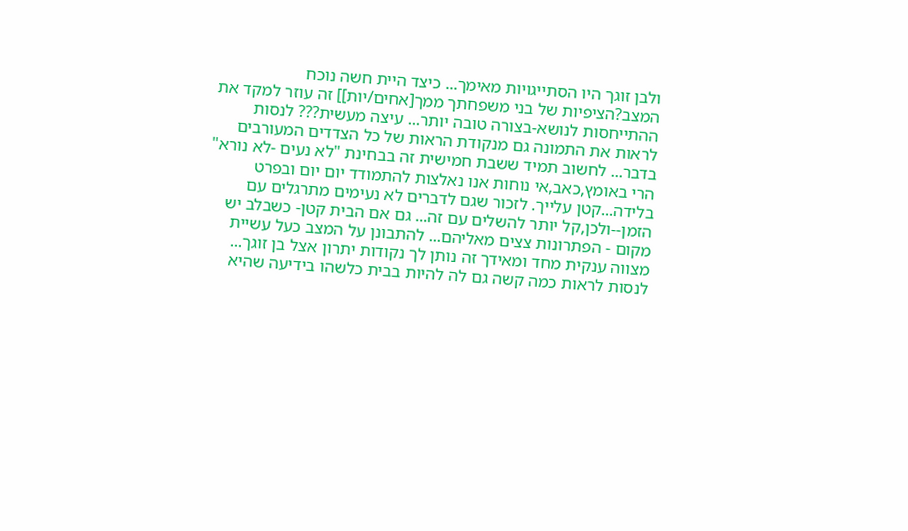ולבן זוגך היו הסתייגויות מאימך... כיצד היית חשה נוכח המצב?הציפיות של בני משפחתך ממך[אחים/יות]] זה עוזר למקד את ההתייחסות לנושא-בצורה טובה יותר... עיצה מעשית??? לנסות לראות את התמונה גם מנקודת הראות של כל הצדדים המעורבים בדבר... לחשוב תמיד ששבת חמישית זה בבחינת "לא נעים -לא נורא" הרי באומץ,כאב,אי נוחות אנו נאלצות להתמודד יום יום ובפרט בלידה...קטן עלייך. לזכור שגם לדברים לא נעימים מתרגלים עם הזמן--ולכן,קל יותר להשלים עם זה... גם אם הבית קטן- כשבלב יש מקום - הפתרונות צצים מאליהם... להתבונן על המצב כעל עשיית מצווה ענקית מחד ומאידך זה נותן לך נקודות יתרון אצל בן זוגך... לנסות לראות כמה קשה גם לה להיות בבית כלשהו בידיעה שהיא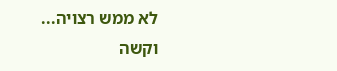לא ממש רצויה... וקשה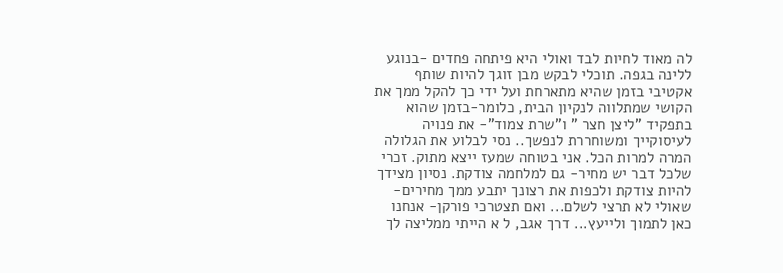לה מאוד לחיות לבד ואולי היא פיתחה פחדים -בנוגע ללינה בגפה. תוכלי לבקש מבן זוגך להיות שותף אקטיבי בזמן שהיא מתארחת ועל ידי כך להקל ממך את הקושי שמתלווה לנקיון הבית, כלומר-בזמן שהוא בתפקיד "ליצן חצר " ו"שרת צמוד"- את פנויה לעיסוקייך ומשוחררת לנפשך.. נסי לבלוע את הגלולה המרה למרות הכל. אני בטוחה שמעז ייצא מתוק. זכרי שלכל דבר יש מחיר- גם למלחמה צודקת. נסיון מצידך להיות צודקת ולכפות את רצונך יתבע ממך מחירים-שאולי לא תרצי לשלם... ואם תצטרכי פורקן- אנחנו כאן לתמוך ולייעץ... דרך אגב, ל א הייתי ממליצה לך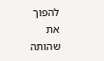להפוך את שהותה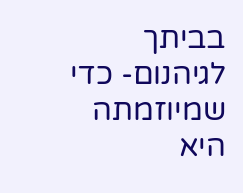בביתך לגיהנום- כדי שמיוזמתה היא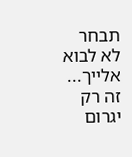תבחר לא לבוא אלייך... זה רק יגרום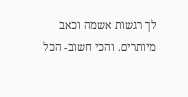לך רגשות אשמה וכאב מיותרים. והכי חשוב- הכל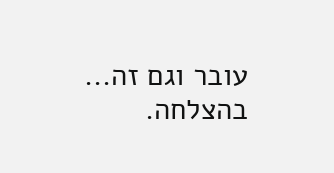עובר וגם זה... בהצלחה.